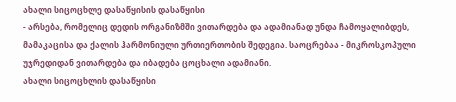ახალი სიცოცხლე დასაწყისის დასაწყისი
- არსება, რომელიც დედის ორგანიზმში ვითარდება და ადამიანად უნდა ჩამოყალიბდეს, მამაკაცისა და ქალის ჰარმონიული ურთიერთობის შედეგია. საოცრებაა - მიკროსკოპული უჯრედიდან ვითარდება და იბადება ცოცხალი ადამიანი.
ახალი სიცოცხლის დასაწყისი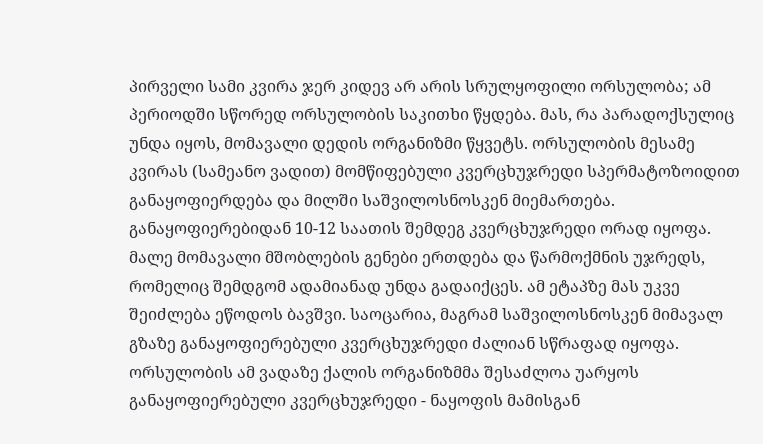პირველი სამი კვირა ჯერ კიდევ არ არის სრულყოფილი ორსულობა; ამ პერიოდში სწორედ ორსულობის საკითხი წყდება. მას, რა პარადოქსულიც უნდა იყოს, მომავალი დედის ორგანიზმი წყვეტს. ორსულობის მესამე კვირას (სამეანო ვადით) მომწიფებული კვერცხუჯრედი სპერმატოზოიდით განაყოფიერდება და მილში საშვილოსნოსკენ მიემართება. განაყოფიერებიდან 10-12 საათის შემდეგ კვერცხუჯრედი ორად იყოფა. მალე მომავალი მშობლების გენები ერთდება და წარმოქმნის უჯრედს, რომელიც შემდგომ ადამიანად უნდა გადაიქცეს. ამ ეტაპზე მას უკვე შეიძლება ეწოდოს ბავშვი. საოცარია, მაგრამ საშვილოსნოსკენ მიმავალ გზაზე განაყოფიერებული კვერცხუჯრედი ძალიან სწრაფად იყოფა. ორსულობის ამ ვადაზე ქალის ორგანიზმმა შესაძლოა უარყოს განაყოფიერებული კვერცხუჯრედი - ნაყოფის მამისგან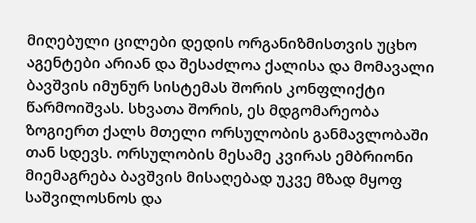მიღებული ცილები დედის ორგანიზმისთვის უცხო აგენტები არიან და შესაძლოა ქალისა და მომავალი ბავშვის იმუნურ სისტემას შორის კონფლიქტი წარმოიშვას. სხვათა შორის, ეს მდგომარეობა ზოგიერთ ქალს მთელი ორსულობის განმავლობაში თან სდევს. ორსულობის მესამე კვირას ემბრიონი მიემაგრება ბავშვის მისაღებად უკვე მზად მყოფ საშვილოსნოს და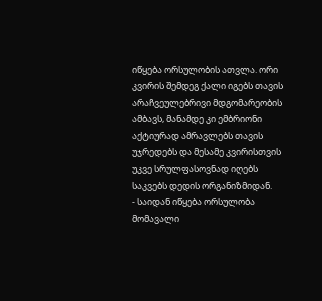იწყება ორსულობის ათვლა. ორი კვირის შემდეგ ქალი იგებს თავის არაჩვეულებრივი მდგომარეობის ამბავს, მანამდე კი ემბრიონი აქტიურად ამრავლებს თავის უჯრედებს და მესამე კვირისთვის უკვე სრულფასოვნად იღებს საკვებს დედის ორგანიზმიდან.
- საიდან იწყება ორსულობა მომავალი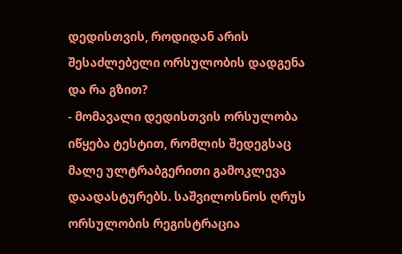დედისთვის, როდიდან არის შესაძლებელი ორსულობის დადგენა და რა გზით?
- მომავალი დედისთვის ორსულობა იწყება ტესტით, რომლის შედეგსაც მალე ულტრაბგერითი გამოკლევა დაადასტურებს. საშვილოსნოს ღრუს ორსულობის რეგისტრაცია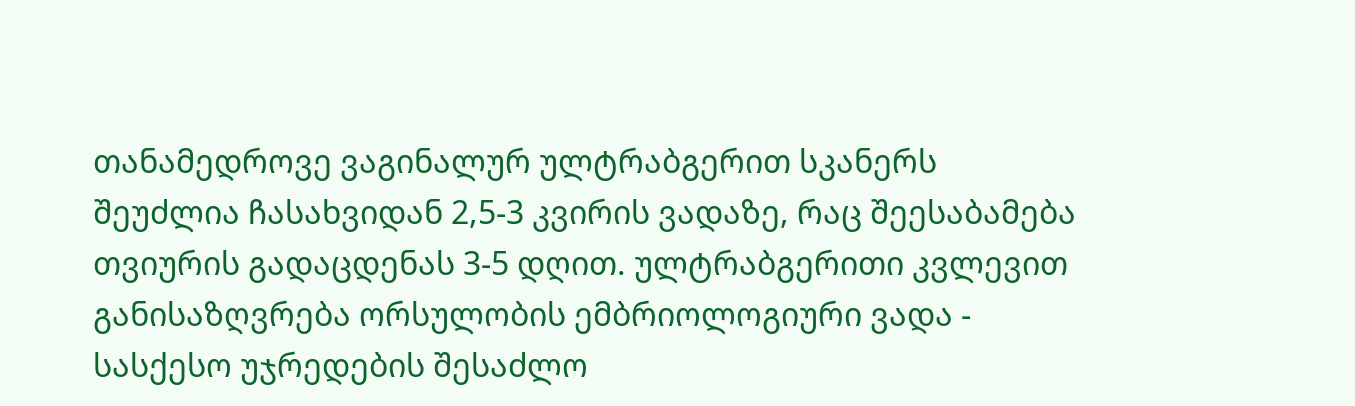თანამედროვე ვაგინალურ ულტრაბგერით სკანერს შეუძლია ჩასახვიდან 2,5-3 კვირის ვადაზე, რაც შეესაბამება თვიურის გადაცდენას 3-5 დღით. ულტრაბგერითი კვლევით განისაზღვრება ორსულობის ემბრიოლოგიური ვადა - სასქესო უჯრედების შესაძლო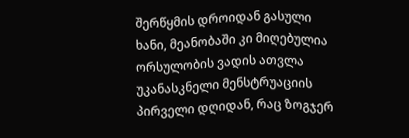შერწყმის დროიდან გასული ხანი, მეანობაში კი მიღებულია ორსულობის ვადის ათვლა უკანასკნელი მენსტრუაციის პირველი დღიდან, რაც ზოგჯერ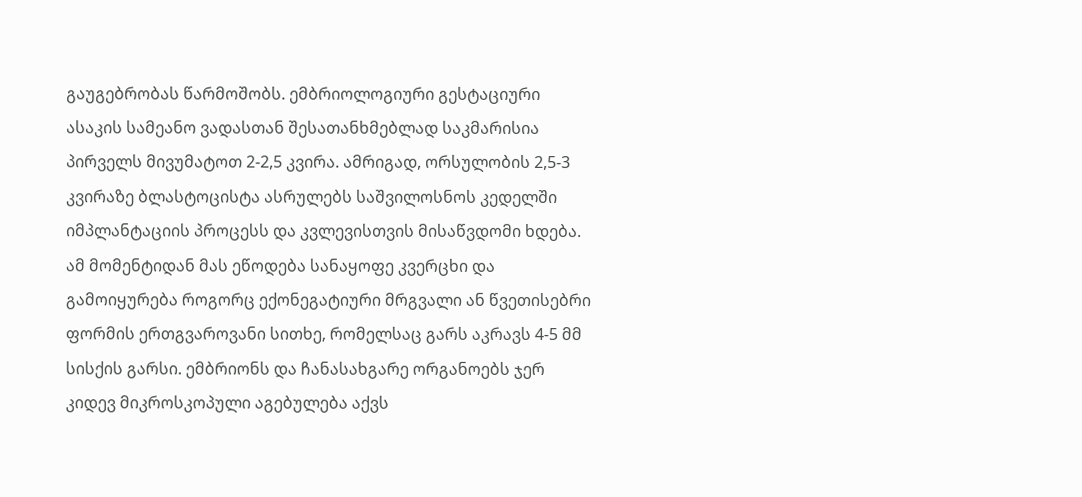გაუგებრობას წარმოშობს. ემბრიოლოგიური გესტაციური ასაკის სამეანო ვადასთან შესათანხმებლად საკმარისია პირველს მივუმატოთ 2-2,5 კვირა. ამრიგად, ორსულობის 2,5-3 კვირაზე ბლასტოცისტა ასრულებს საშვილოსნოს კედელში იმპლანტაციის პროცესს და კვლევისთვის მისაწვდომი ხდება. ამ მომენტიდან მას ეწოდება სანაყოფე კვერცხი და გამოიყურება როგორც ექონეგატიური მრგვალი ან წვეთისებრი ფორმის ერთგვაროვანი სითხე, რომელსაც გარს აკრავს 4-5 მმ სისქის გარსი. ემბრიონს და ჩანასახგარე ორგანოებს ჯერ კიდევ მიკროსკოპული აგებულება აქვს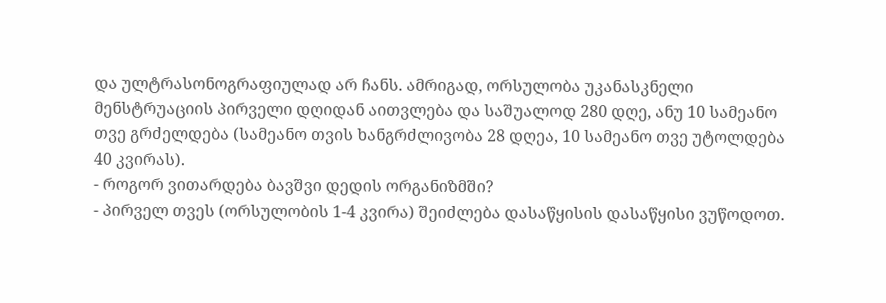და ულტრასონოგრაფიულად არ ჩანს. ამრიგად, ორსულობა უკანასკნელი მენსტრუაციის პირველი დღიდან აითვლება და საშუალოდ 280 დღე, ანუ 10 სამეანო თვე გრძელდება (სამეანო თვის ხანგრძლივობა 28 დღეა, 10 სამეანო თვე უტოლდება 40 კვირას).
- როგორ ვითარდება ბავშვი დედის ორგანიზმში?
- პირველ თვეს (ორსულობის 1-4 კვირა) შეიძლება დასაწყისის დასაწყისი ვუწოდოთ.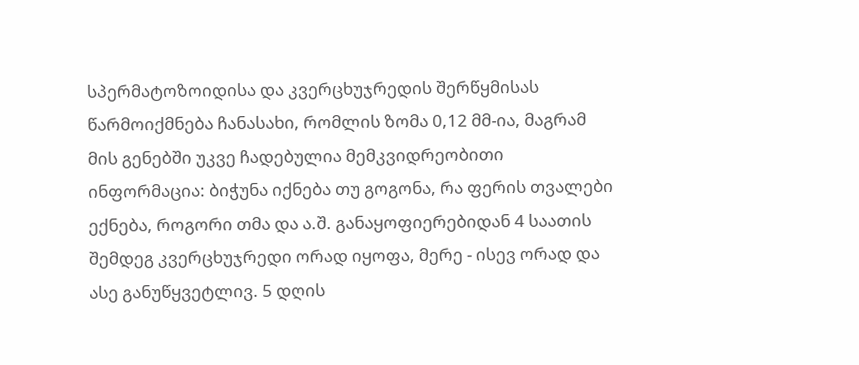სპერმატოზოიდისა და კვერცხუჯრედის შერწყმისას წარმოიქმნება ჩანასახი, რომლის ზომა 0,12 მმ-ია, მაგრამ მის გენებში უკვე ჩადებულია მემკვიდრეობითი ინფორმაცია: ბიჭუნა იქნება თუ გოგონა, რა ფერის თვალები ექნება, როგორი თმა და ა.შ. განაყოფიერებიდან 4 საათის შემდეგ კვერცხუჯრედი ორად იყოფა, მერე - ისევ ორად და ასე განუწყვეტლივ. 5 დღის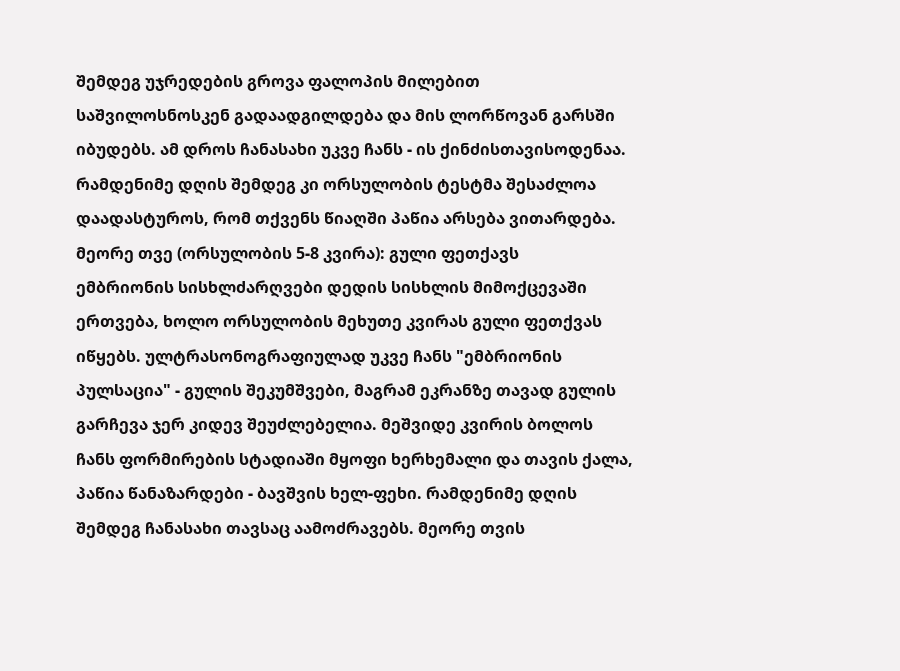შემდეგ უჯრედების გროვა ფალოპის მილებით საშვილოსნოსკენ გადაადგილდება და მის ლორწოვან გარსში იბუდებს. ამ დროს ჩანასახი უკვე ჩანს - ის ქინძისთავისოდენაა. რამდენიმე დღის შემდეგ კი ორსულობის ტესტმა შესაძლოა დაადასტუროს, რომ თქვენს წიაღში პაწია არსება ვითარდება.
მეორე თვე (ორსულობის 5-8 კვირა): გული ფეთქავს
ემბრიონის სისხლძარღვები დედის სისხლის მიმოქცევაში ერთვება, ხოლო ორსულობის მეხუთე კვირას გული ფეთქვას იწყებს. ულტრასონოგრაფიულად უკვე ჩანს "ემბრიონის პულსაცია" - გულის შეკუმშვები, მაგრამ ეკრანზე თავად გულის გარჩევა ჯერ კიდევ შეუძლებელია. მეშვიდე კვირის ბოლოს ჩანს ფორმირების სტადიაში მყოფი ხერხემალი და თავის ქალა, პაწია წანაზარდები - ბავშვის ხელ-ფეხი. რამდენიმე დღის შემდეგ ჩანასახი თავსაც აამოძრავებს. მეორე თვის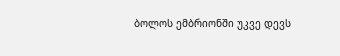ბოლოს ემბრიონში უკვე დევს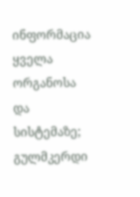ინფორმაცია ყველა ორგანოსა და სისტემაზე; გულმკერდი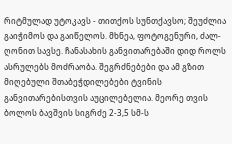რიტმულად უტოკავს - თითქოს სუნთქავსო; შეუძლია გაიჭიმოს და გაიწელოს. მხნეა, ფოტოგენური, ძალ-ღონით სავსე. ჩანასახის განვითარებაში დიდ როლს ასრულებს მოძრაობა. შეგრძნებები და ამ გზით მიღებული შთაბეჭდილებები ტვინის განვითარებისთვის აუცილებელია. მეორე თვის ბოლოს ბავშვის სიგრძე 2-3,5 სმ-ს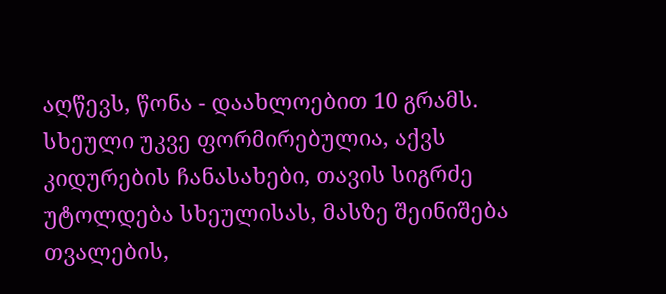აღწევს, წონა - დაახლოებით 10 გრამს. სხეული უკვე ფორმირებულია, აქვს კიდურების ჩანასახები, თავის სიგრძე უტოლდება სხეულისას, მასზე შეინიშება თვალების,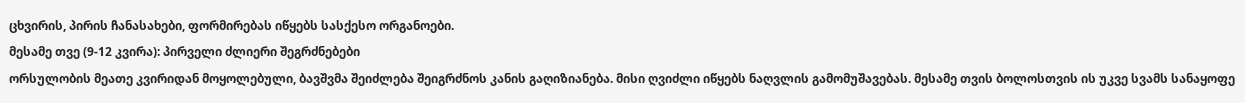ცხვირის, პირის ჩანასახები, ფორმირებას იწყებს სასქესო ორგანოები.
მესამე თვე (9-12 კვირა): პირველი ძლიერი შეგრძნებები
ორსულობის მეათე კვირიდან მოყოლებული, ბავშვმა შეიძლება შეიგრძნოს კანის გაღიზიანება. მისი ღვიძლი იწყებს ნაღვლის გამომუშავებას. მესამე თვის ბოლოსთვის ის უკვე სვამს სანაყოფე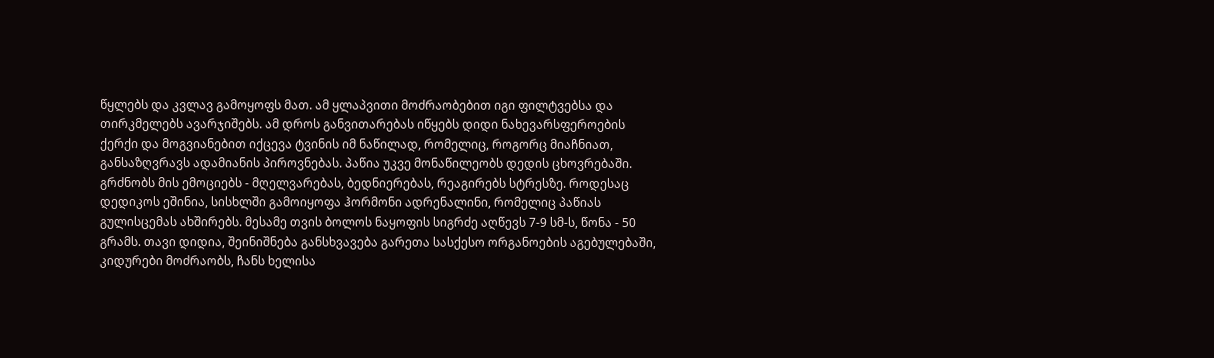წყლებს და კვლავ გამოყოფს მათ. ამ ყლაპვითი მოძრაობებით იგი ფილტვებსა და თირკმელებს ავარჯიშებს. ამ დროს განვითარებას იწყებს დიდი ნახევარსფეროების ქერქი და მოგვიანებით იქცევა ტვინის იმ ნაწილად, რომელიც, როგორც მიაჩნიათ, განსაზღვრავს ადამიანის პიროვნებას. პაწია უკვე მონაწილეობს დედის ცხოვრებაში. გრძნობს მის ემოციებს - მღელვარებას, ბედნიერებას, რეაგირებს სტრესზე. როდესაც დედიკოს ეშინია, სისხლში გამოიყოფა ჰორმონი ადრენალინი, რომელიც პაწიას გულისცემას ახშირებს. მესამე თვის ბოლოს ნაყოფის სიგრძე აღწევს 7-9 სმ-ს, წონა - 50 გრამს. თავი დიდია, შეინიშნება განსხვავება გარეთა სასქესო ორგანოების აგებულებაში, კიდურები მოძრაობს, ჩანს ხელისა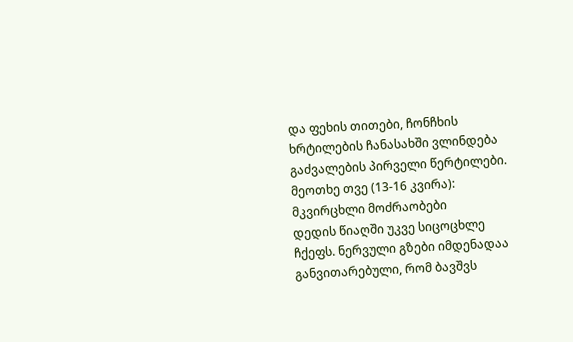და ფეხის თითები, ჩონჩხის ხრტილების ჩანასახში ვლინდება გაძვალების პირველი წერტილები.
მეოთხე თვე (13-16 კვირა): მკვირცხლი მოძრაობები
დედის წიაღში უკვე სიცოცხლე ჩქეფს. ნერვული გზები იმდენადაა განვითარებული, რომ ბავშვს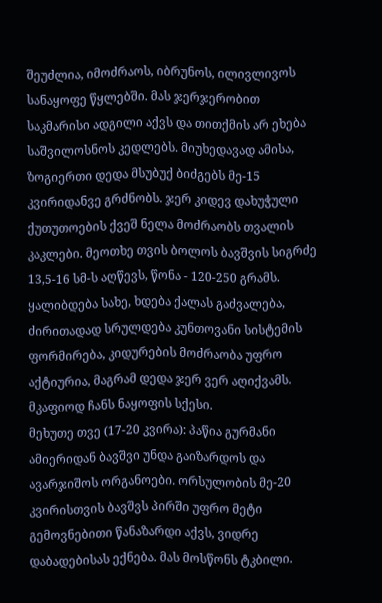შეუძლია, იმოძრაოს, იბრუნოს, ილივლივოს სანაყოფე წყლებში. მას ჯერჯერობით საკმარისი ადგილი აქვს და თითქმის არ ეხება საშვილოსნოს კედლებს. მიუხედავად ამისა, ზოგიერთი დედა მსუბუქ ბიძგებს მე-15 კვირიდანვე გრძნობს. ჯერ კიდევ დახუჭული ქუთუთოების ქვეშ ნელა მოძრაობს თვალის კაკლები. მეოთხე თვის ბოლოს ბავშვის სიგრძე 13,5-16 სმ-ს აღწევს, წონა - 120-250 გრამს. ყალიბდება სახე, ხდება ქალას გაძვალება, ძირითადად სრულდება კუნთოვანი სისტემის ფორმირება, კიდურების მოძრაობა უფრო აქტიურია, მაგრამ დედა ჯერ ვერ აღიქვამს. მკაფიოდ ჩანს ნაყოფის სქესი.
მეხუთე თვე (17-20 კვირა): პაწია გურმანი
ამიერიდან ბავშვი უნდა გაიზარდოს და ავარჯიშოს ორგანოები. ორსულობის მე-20 კვირისთვის ბავშვს პირში უფრო მეტი გემოვნებითი წანაზარდი აქვს, ვიდრე დაბადებისას ექნება. მას მოსწონს ტკბილი.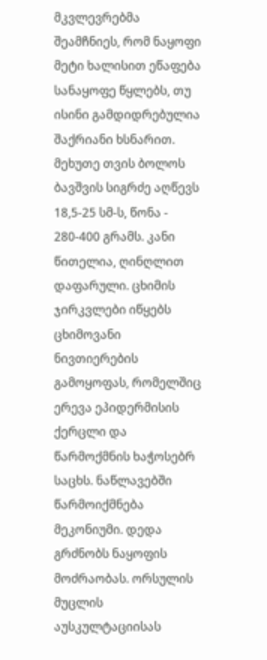მკვლევრებმა შეამჩნიეს, რომ ნაყოფი მეტი ხალისით ეწაფება სანაყოფე წყლებს, თუ ისინი გამდიდრებულია შაქრიანი ხსნარით. მეხუთე თვის ბოლოს ბავშვის სიგრძე აღწევს 18,5-25 სმ-ს, წონა - 280-400 გრამს. კანი წითელია, ღინღლით დაფარული. ცხიმის ჯირკვლები იწყებს ცხიმოვანი ნივთიერების გამოყოფას, რომელშიც ერევა ეპიდერმისის ქერცლი და წარმოქმნის ხაჭოსებრ საცხს. ნაწლავებში წარმოიქმნება მეკონიუმი. დედა გრძნობს ნაყოფის მოძრაობას. ორსულის მუცლის აუსკულტაციისას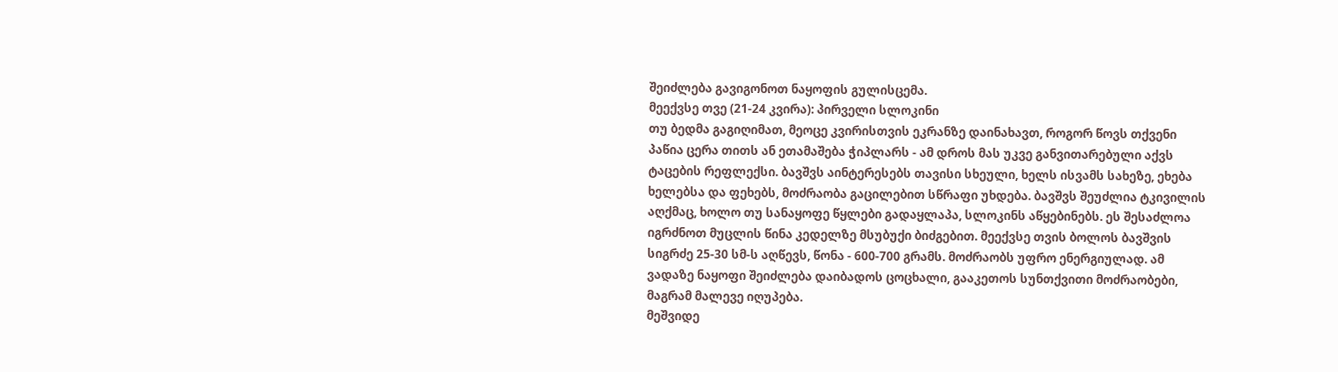შეიძლება გავიგონოთ ნაყოფის გულისცემა.
მეექვსე თვე (21-24 კვირა): პირველი სლოკინი
თუ ბედმა გაგიღიმათ, მეოცე კვირისთვის ეკრანზე დაინახავთ, როგორ წოვს თქვენი პაწია ცერა თითს ან ეთამაშება ჭიპლარს - ამ დროს მას უკვე განვითარებული აქვს ტაცების რეფლექსი. ბავშვს აინტერესებს თავისი სხეული, ხელს ისვამს სახეზე, ეხება ხელებსა და ფეხებს, მოძრაობა გაცილებით სწრაფი უხდება. ბავშვს შეუძლია ტკივილის აღქმაც, ხოლო თუ სანაყოფე წყლები გადაყლაპა, სლოკინს აწყებინებს. ეს შესაძლოა იგრძნოთ მუცლის წინა კედელზე მსუბუქი ბიძგებით. მეექვსე თვის ბოლოს ბავშვის სიგრძე 25-30 სმ-ს აღწევს, წონა - 600-700 გრამს. მოძრაობს უფრო ენერგიულად. ამ ვადაზე ნაყოფი შეიძლება დაიბადოს ცოცხალი, გააკეთოს სუნთქვითი მოძრაობები, მაგრამ მალევე იღუპება.
მეშვიდე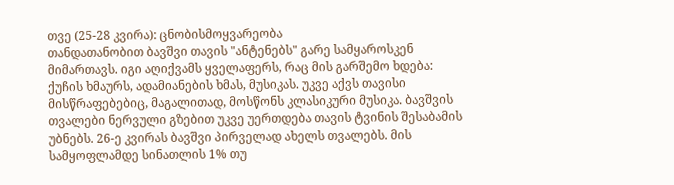თვე (25-28 კვირა): ცნობისმოყვარეობა
თანდათანობით ბავშვი თავის "ანტენებს" გარე სამყაროსკენ მიმართავს. იგი აღიქვამს ყველაფერს, რაც მის გარშემო ხდება: ქუჩის ხმაურს, ადამიანების ხმას, მუსიკას. უკვე აქვს თავისი მისწრაფებებიც, მაგალითად, მოსწონს კლასიკური მუსიკა. ბავშვის თვალები ნერვული გზებით უკვე უერთდება თავის ტვინის შესაბამის უბნებს. 26-ე კვირას ბავშვი პირველად ახელს თვალებს. მის სამყოფლამდე სინათლის 1% თუ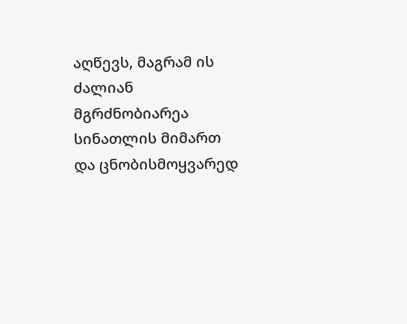აღწევს, მაგრამ ის ძალიან მგრძნობიარეა სინათლის მიმართ და ცნობისმოყვარედ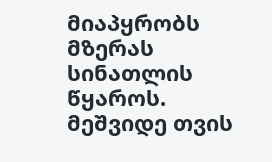მიაპყრობს მზერას სინათლის წყაროს. მეშვიდე თვის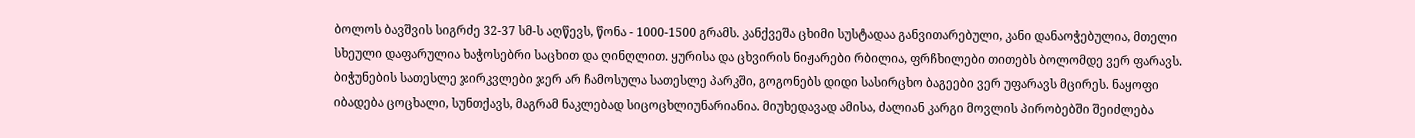ბოლოს ბავშვის სიგრძე 32-37 სმ-ს აღწევს, წონა - 1000-1500 გრამს. კანქვეშა ცხიმი სუსტადაა განვითარებული, კანი დანაოჭებულია, მთელი სხეული დაფარულია ხაჭოსებრი საცხით და ღინღლით. ყურისა და ცხვირის ნიჟარები რბილია, ფრჩხილები თითებს ბოლომდე ვერ ფარავს. ბიჭუნების სათესლე ჯირკვლები ჯერ არ ჩამოსულა სათესლე პარკში, გოგონებს დიდი სასირცხო ბაგეები ვერ უფარავს მცირეს. ნაყოფი იბადება ცოცხალი, სუნთქავს, მაგრამ ნაკლებად სიცოცხლიუნარიანია. მიუხედავად ამისა, ძალიან კარგი მოვლის პირობებში შეიძლება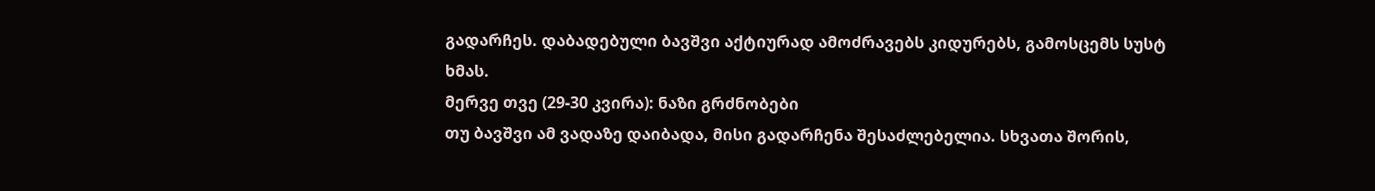გადარჩეს. დაბადებული ბავშვი აქტიურად ამოძრავებს კიდურებს, გამოსცემს სუსტ ხმას.
მერვე თვე (29-30 კვირა): ნაზი გრძნობები
თუ ბავშვი ამ ვადაზე დაიბადა, მისი გადარჩენა შესაძლებელია. სხვათა შორის,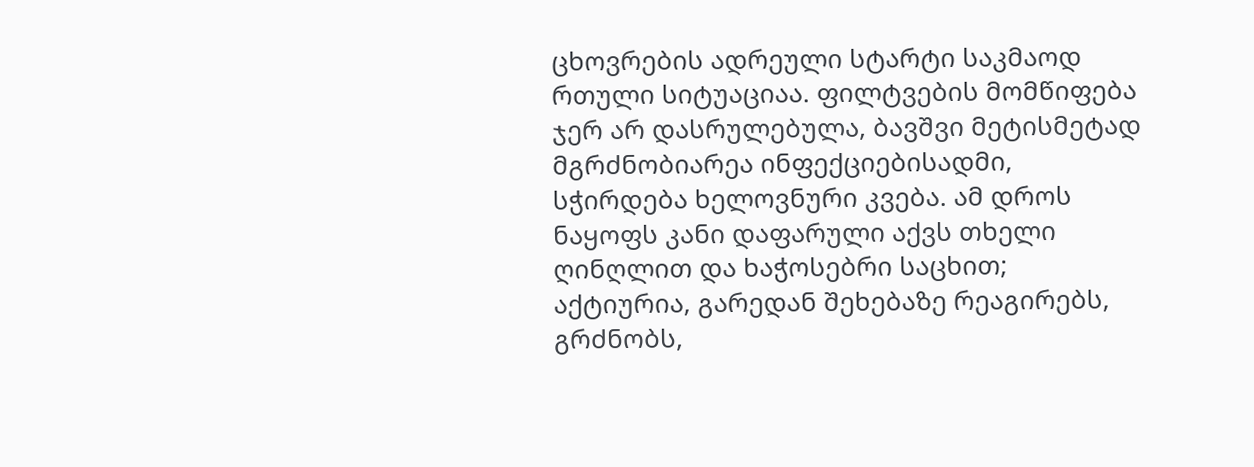ცხოვრების ადრეული სტარტი საკმაოდ რთული სიტუაციაა. ფილტვების მომწიფება ჯერ არ დასრულებულა, ბავშვი მეტისმეტად მგრძნობიარეა ინფექციებისადმი, სჭირდება ხელოვნური კვება. ამ დროს ნაყოფს კანი დაფარული აქვს თხელი ღინღლით და ხაჭოსებრი საცხით; აქტიურია, გარედან შეხებაზე რეაგირებს, გრძნობს,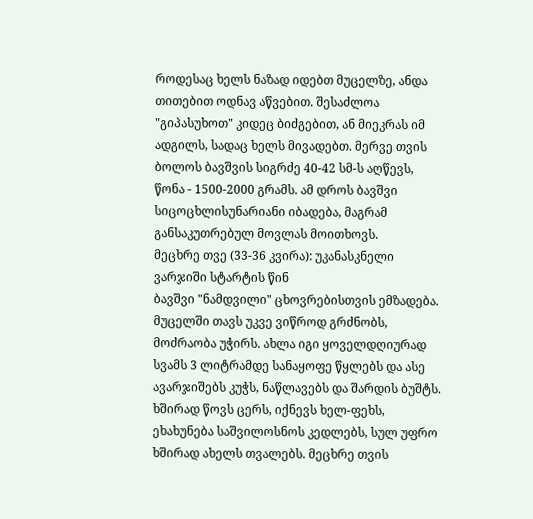როდესაც ხელს ნაზად იდებთ მუცელზე, ანდა თითებით ოდნავ აწვებით. შესაძლოა "გიპასუხოთ" კიდეც ბიძგებით, ან მიეკრას იმ ადგილს, სადაც ხელს მივადებთ. მერვე თვის ბოლოს ბავშვის სიგრძე 40-42 სმ-ს აღწევს, წონა - 1500-2000 გრამს. ამ დროს ბავშვი სიცოცხლისუნარიანი იბადება, მაგრამ განსაკუთრებულ მოვლას მოითხოვს.
მეცხრე თვე (33-36 კვირა): უკანასკნელი ვარჯიში სტარტის წინ
ბავშვი "ნამდვილი" ცხოვრებისთვის ემზადება. მუცელში თავს უკვე ვიწროდ გრძნობს, მოძრაობა უჭირს. ახლა იგი ყოველდღიურად სვამს 3 ლიტრამდე სანაყოფე წყლებს და ასე ავარჯიშებს კუჭს, ნაწლავებს და შარდის ბუშტს. ხშირად წოვს ცერს, იქნევს ხელ-ფეხს, ეხახუნება საშვილოსნოს კედლებს, სულ უფრო ხშირად ახელს თვალებს. მეცხრე თვის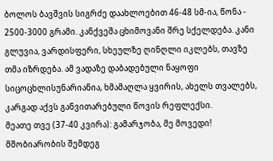ბოლოს ბავშვის სიგრძე დაახლოებით 46-48 სმ-ია, წონა - 2500-3000 გრამი. კანქვეშა ცხიმოვანი შრე სქელდება. კანი გლუვია, ვარდისფერი, სხეულზე ღინღლი იკლებს, თავზე თმა იზრდება. ამ ვადაზე დაბადებული ნაყოფი სიცოცხლისუნარიანია, ხმამაღლა ყვირის, ახელს თვალებს, კარგად აქვს განვითარებული წოვის რეფლექსი.
მეათე თვე (37-40 კვირა): გამარჯობა, მე მოვედი!
მშობიარობის შემდეგ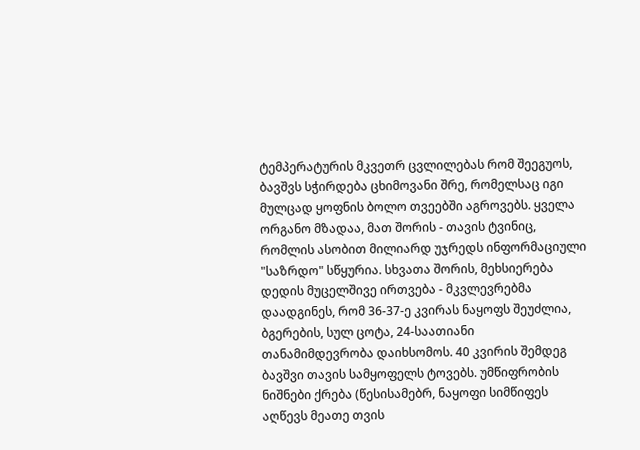ტემპერატურის მკვეთრ ცვლილებას რომ შეეგუოს, ბავშვს სჭირდება ცხიმოვანი შრე, რომელსაც იგი მულცად ყოფნის ბოლო თვეებში აგროვებს. ყველა ორგანო მზადაა, მათ შორის - თავის ტვინიც, რომლის ასობით მილიარდ უჯრედს ინფორმაციული "საზრდო" სწყურია. სხვათა შორის, მეხსიერება დედის მუცელშივე ირთვება - მკვლევრებმა დაადგინეს, რომ 36-37-ე კვირას ნაყოფს შეუძლია, ბგერების, სულ ცოტა, 24-საათიანი თანამიმდევრობა დაიხსომოს. 40 კვირის შემდეგ ბავშვი თავის სამყოფელს ტოვებს. უმწიფრობის ნიშნები ქრება (წესისამებრ, ნაყოფი სიმწიფეს აღწევს მეათე თვის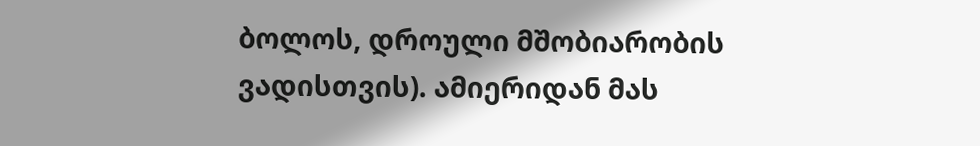ბოლოს, დროული მშობიარობის ვადისთვის). ამიერიდან მას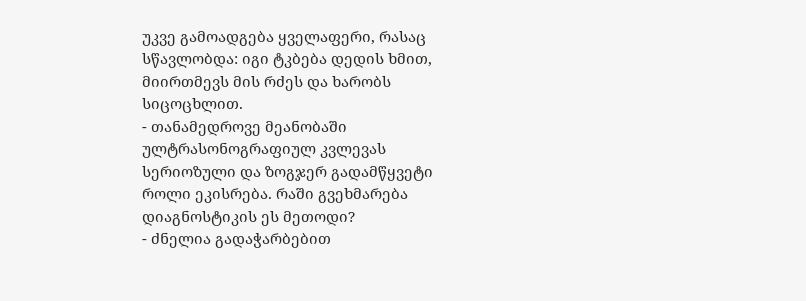უკვე გამოადგება ყველაფერი, რასაც სწავლობდა: იგი ტკბება დედის ხმით, მიირთმევს მის რძეს და ხარობს სიცოცხლით.
- თანამედროვე მეანობაში ულტრასონოგრაფიულ კვლევას სერიოზული და ზოგჯერ გადამწყვეტი როლი ეკისრება. რაში გვეხმარება დიაგნოსტიკის ეს მეთოდი?
- ძნელია გადაჭარბებით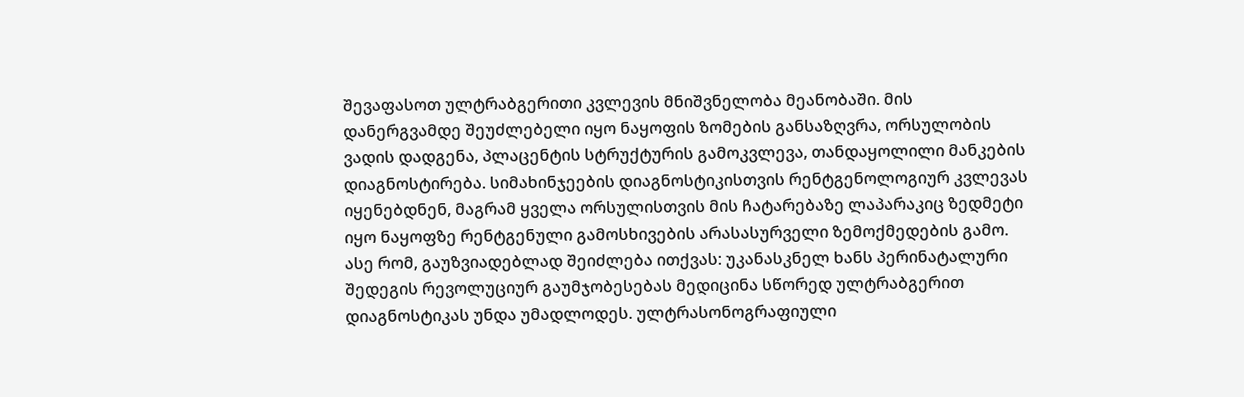შევაფასოთ ულტრაბგერითი კვლევის მნიშვნელობა მეანობაში. მის დანერგვამდე შეუძლებელი იყო ნაყოფის ზომების განსაზღვრა, ორსულობის ვადის დადგენა, პლაცენტის სტრუქტურის გამოკვლევა, თანდაყოლილი მანკების დიაგნოსტირება. სიმახინჯეების დიაგნოსტიკისთვის რენტგენოლოგიურ კვლევას იყენებდნენ, მაგრამ ყველა ორსულისთვის მის ჩატარებაზე ლაპარაკიც ზედმეტი იყო ნაყოფზე რენტგენული გამოსხივების არასასურველი ზემოქმედების გამო. ასე რომ, გაუზვიადებლად შეიძლება ითქვას: უკანასკნელ ხანს პერინატალური შედეგის რევოლუციურ გაუმჯობესებას მედიცინა სწორედ ულტრაბგერით დიაგნოსტიკას უნდა უმადლოდეს. ულტრასონოგრაფიული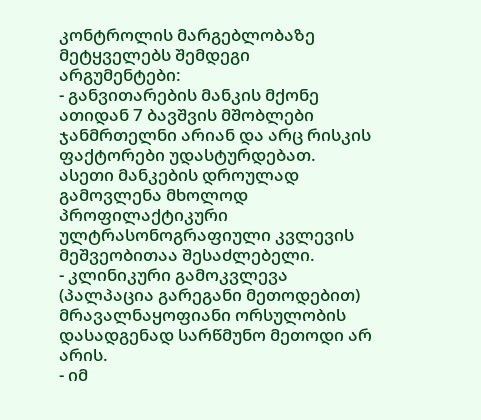კონტროლის მარგებლობაზე მეტყველებს შემდეგი არგუმენტები:
- განვითარების მანკის მქონე ათიდან 7 ბავშვის მშობლები ჯანმრთელნი არიან და არც რისკის ფაქტორები უდასტურდებათ. ასეთი მანკების დროულად გამოვლენა მხოლოდ პროფილაქტიკური ულტრასონოგრაფიული კვლევის მეშვეობითაა შესაძლებელი.
- კლინიკური გამოკვლევა (პალპაცია გარეგანი მეთოდებით) მრავალნაყოფიანი ორსულობის დასადგენად სარწმუნო მეთოდი არ არის.
- იმ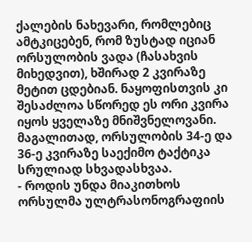ქალების ნახევარი, რომლებიც ამტკიცებენ, რომ ზუსტად იციან ორსულობის ვადა (ჩასახვის მიხედვით), ხშირად 2 კვირაზე მეტით ცდებიან. ნაყოფისთვის კი შესაძლოა სწორედ ეს ორი კვირა იყოს ყველაზე მნიშვნელოვანი. მაგალითად, ორსულობის 34-ე და 36-ე კვირაზე საექიმო ტაქტიკა სრულიად სხვადასხვაა.
- როდის უნდა მიაკითხოს ორსულმა ულტრასონოგრაფიის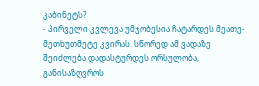კაბინეტს?
- პირველი კვლევა უმჯობესია ჩატარდეს მეათე-მეთხუთმეტე კვირას. სწორედ ამ ვადაზე შეიძლება დადასტურდეს ორსულობა, განისაზღვროს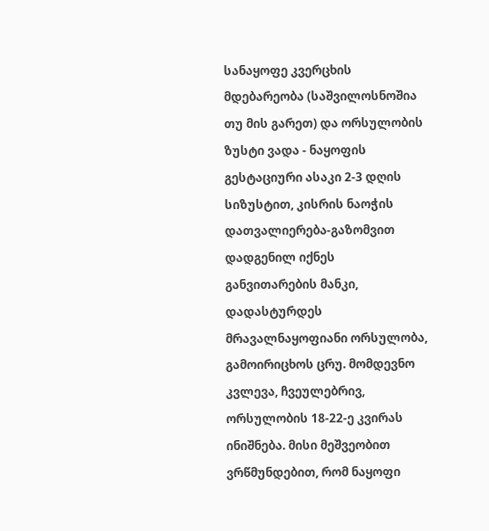სანაყოფე კვერცხის მდებარეობა (საშვილოსნოშია თუ მის გარეთ) და ორსულობის ზუსტი ვადა - ნაყოფის გესტაციური ასაკი 2-3 დღის სიზუსტით, კისრის ნაოჭის დათვალიერება-გაზომვით დადგენილ იქნეს განვითარების მანკი, დადასტურდეს მრავალნაყოფიანი ორსულობა, გამოირიცხოს ცრუ. მომდევნო კვლევა, ჩვეულებრივ, ორსულობის 18-22-ე კვირას ინიშნება. მისი მეშვეობით ვრწმუნდებით, რომ ნაყოფი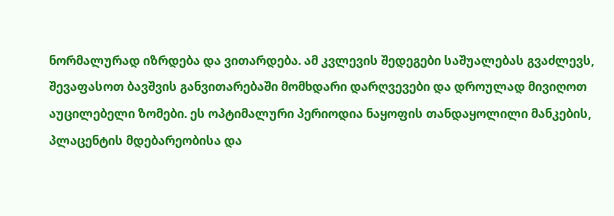ნორმალურად იზრდება და ვითარდება. ამ კვლევის შედეგები საშუალებას გვაძლევს, შევაფასოთ ბავშვის განვითარებაში მომხდარი დარღვევები და დროულად მივიღოთ აუცილებელი ზომები. ეს ოპტიმალური პერიოდია ნაყოფის თანდაყოლილი მანკების, პლაცენტის მდებარეობისა და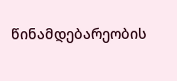წინამდებარეობის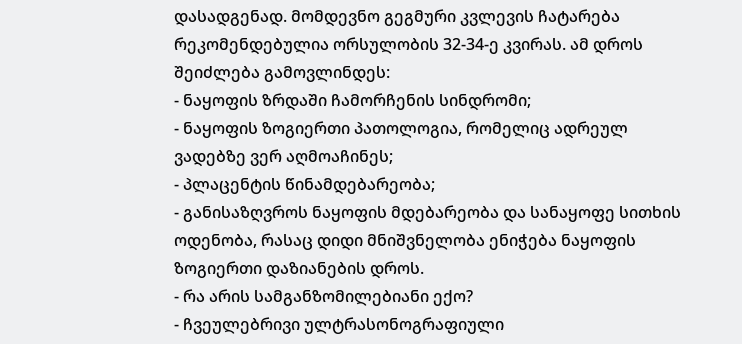დასადგენად. მომდევნო გეგმური კვლევის ჩატარება რეკომენდებულია ორსულობის 32-34-ე კვირას. ამ დროს შეიძლება გამოვლინდეს:
- ნაყოფის ზრდაში ჩამორჩენის სინდრომი;
- ნაყოფის ზოგიერთი პათოლოგია, რომელიც ადრეულ ვადებზე ვერ აღმოაჩინეს;
- პლაცენტის წინამდებარეობა;
- განისაზღვროს ნაყოფის მდებარეობა და სანაყოფე სითხის ოდენობა, რასაც დიდი მნიშვნელობა ენიჭება ნაყოფის ზოგიერთი დაზიანების დროს.
- რა არის სამგანზომილებიანი ექო?
- ჩვეულებრივი ულტრასონოგრაფიული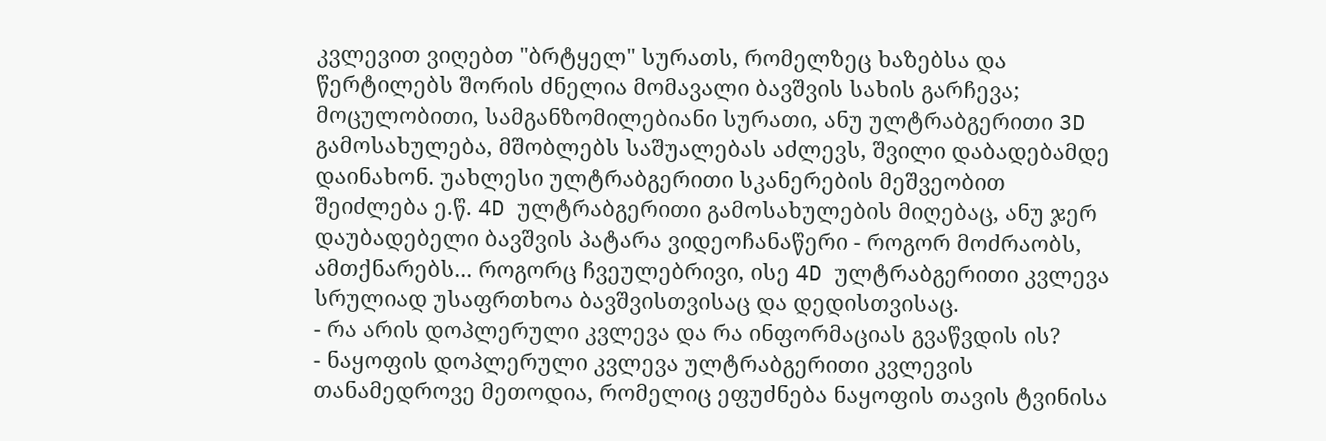კვლევით ვიღებთ "ბრტყელ" სურათს, რომელზეც ხაზებსა და წერტილებს შორის ძნელია მომავალი ბავშვის სახის გარჩევა; მოცულობითი, სამგანზომილებიანი სურათი, ანუ ულტრაბგერითი 3D გამოსახულება, მშობლებს საშუალებას აძლევს, შვილი დაბადებამდე დაინახონ. უახლესი ულტრაბგერითი სკანერების მეშვეობით შეიძლება ე.წ. 4D ულტრაბგერითი გამოსახულების მიღებაც, ანუ ჯერ დაუბადებელი ბავშვის პატარა ვიდეოჩანაწერი - როგორ მოძრაობს, ამთქნარებს... როგორც ჩვეულებრივი, ისე 4D ულტრაბგერითი კვლევა სრულიად უსაფრთხოა ბავშვისთვისაც და დედისთვისაც.
- რა არის დოპლერული კვლევა და რა ინფორმაციას გვაწვდის ის?
- ნაყოფის დოპლერული კვლევა ულტრაბგერითი კვლევის თანამედროვე მეთოდია, რომელიც ეფუძნება ნაყოფის თავის ტვინისა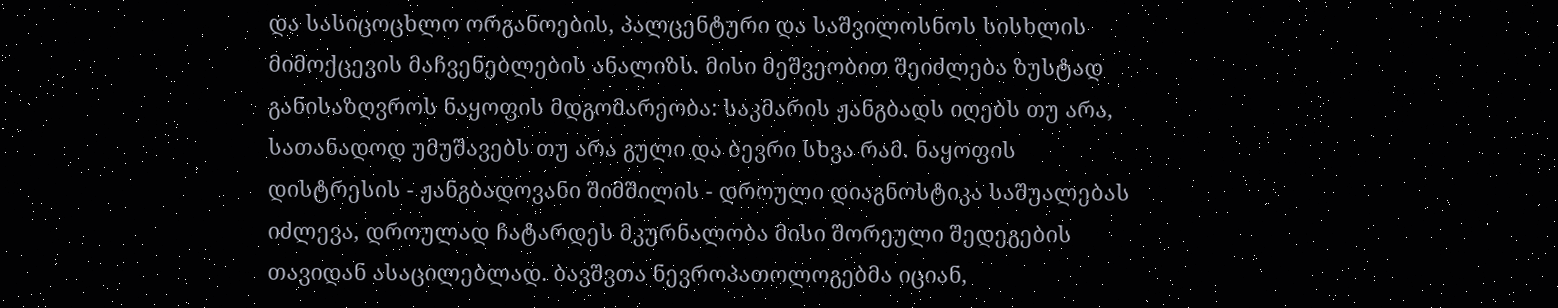და სასიცოცხლო ორგანოების, პალცენტური და საშვილოსნოს სისხლის მიმოქცევის მაჩვენებლების ანალიზს. მისი მეშვეობით შეიძლება ზუსტად განისაზღვროს ნაყოფის მდგომარეობა: საკმარის ჟანგბადს იღებს თუ არა, სათანადოდ უმუშავებს თუ არა გული და ბევრი სხვა რამ. ნაყოფის დისტრესის - ჟანგბადოვანი შიმშილის - დროული დიაგნოსტიკა საშუალებას იძლევა, დროულად ჩატარდეს მკურნალობა მისი შორეული შედეგების თავიდან ასაცილებლად. ბავშვთა ნევროპათოლოგებმა იციან,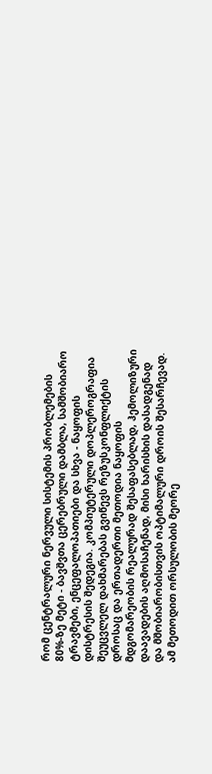რომ ცენტრალური ნერვული სისტემის პრობლემების 80%-ზე მეტი - ბავშვთა ცერებრული დამბლა, სამშობიარო ტრავმები, ენცეფალოპათიები და სხვა - ნაყოფის დისტრესის შედეგია. კომპიუტერული დოპლეროგრაფია შეუცვლელ დახმარებას გვიწევს რეზუსკონფლიქტის დროსაც და ერთადერთი მეთოდია ნაყოფის მდგომარეობის რეალურად შესაფასებლად, ჰემოლიზური დაავადების აღმოსაჩენად, მისი ხარისხის დასადგენად და მშობიარობისთვის ოპტიმალური დროის შესარჩევად. ამ მეთოდით ორსულობის მეორე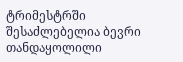ტრიმესტრში შესაძლებელია ბევრი თანდაყოლილი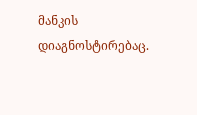მანკის დიაგნოსტირებაც.